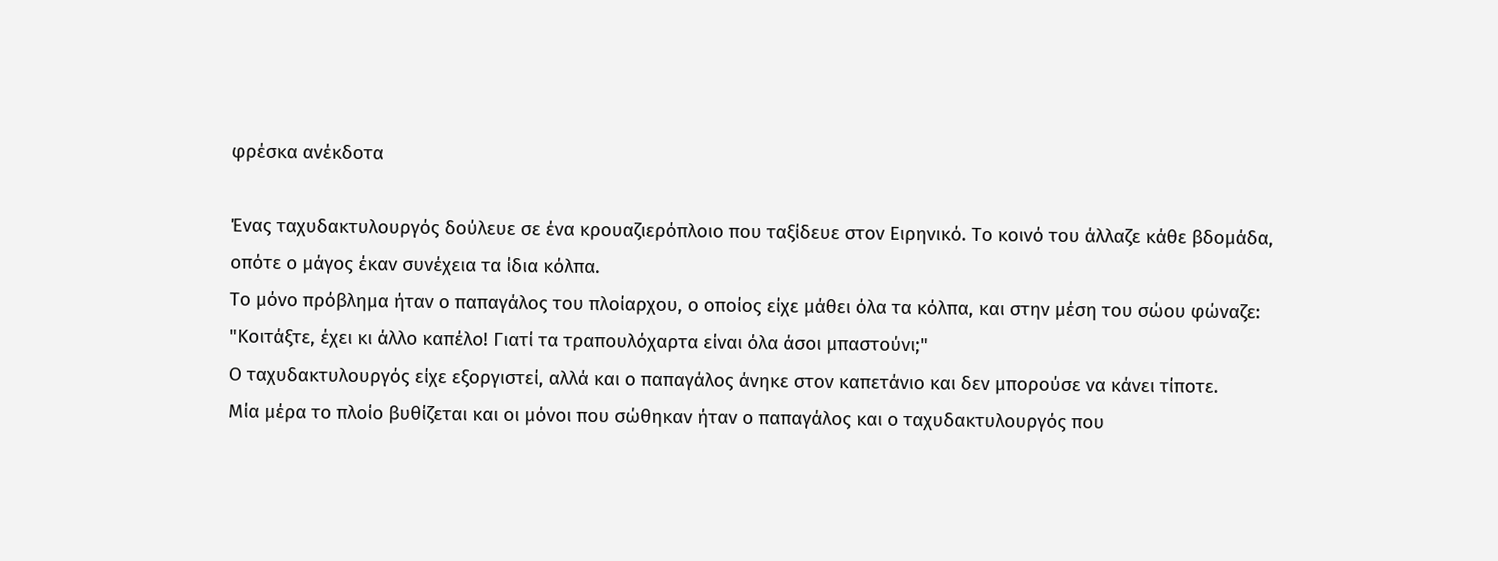φρέσκα ανέκδοτα

Ένας ταχυδακτυλουργός δούλευε σε ένα κρουαζιερόπλοιο που ταξίδευε στον Ειρηνικό. Το κοινό του άλλαζε κάθε βδομάδα, οπότε ο μάγος έκαν συνέχεια τα ίδια κόλπα.
Το μόνο πρόβλημα ήταν ο παπαγάλος του πλοίαρχου, ο οποίος είχε μάθει όλα τα κόλπα, και στην μέση του σώου φώναζε:
"Κοιτάξτε, έχει κι άλλο καπέλο! Γιατί τα τραπουλόχαρτα είναι όλα άσοι μπαστούνι;"
Ο ταχυδακτυλουργός είχε εξοργιστεί, αλλά και ο παπαγάλος άνηκε στον καπετάνιο και δεν μπορούσε να κάνει τίποτε.
Μία μέρα το πλοίο βυθίζεται και οι μόνοι που σώθηκαν ήταν ο παπαγάλος και ο ταχυδακτυλουργός που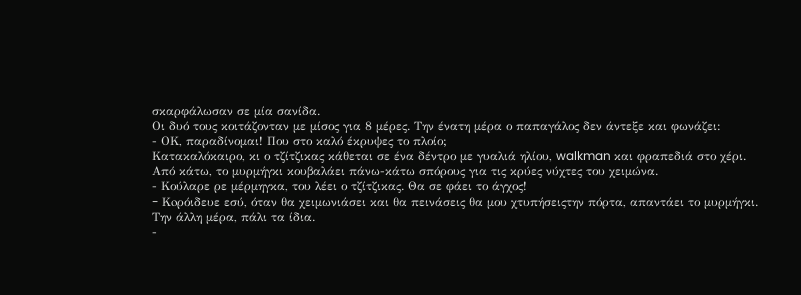σκαρφάλωσαν σε μία σανίδα.
Οι δυό τους κοιτάζονταν με μίσος για 8 μέρες. Την ένατη μέρα ο παπαγάλος δεν άντεξε και φωνάζει:
- ΟΚ, παραδίνομαι! Που στο καλό έκρυψες το πλοίο;
Κατακαλόκαιρο, κι ο τζίτζικας κάθεται σε ένα δέντρο με γυαλιά ηλίου, walkman και φραπεδιά στο χέρι. Από κάτω, το μυρμήγκι κουβαλάει πάνω-κάτω σπόρους για τις κρύες νύχτες του χειμώνα.
- Κούλαρε ρε μέρμηγκα, του λέει ο τζίτζικας. Θα σε φάει το άγχος!
- Koρόιδευε εσύ, όταν θα χειμωνιάσει και θα πεινάσεις θα μου χτυπήσειςτην πόρτα, απαντάει το μυρμήγκι.
Την άλλη μέρα, πάλι τα ίδια.
-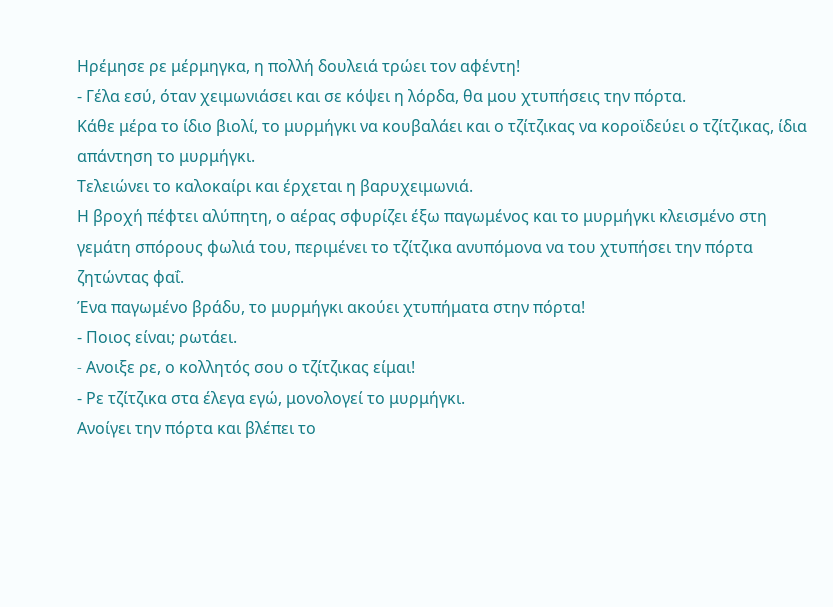Ηρέμησε ρε μέρμηγκα, η πολλή δουλειά τρώει τον αφέντη!
- Γέλα εσύ, όταν χειμωνιάσει και σε κόψει η λόρδα, θα μου χτυπήσεις την πόρτα.
Κάθε μέρα το ίδιο βιολί, το μυρμήγκι να κουβαλάει και ο τζίτζικας να κοροϊδεύει ο τζίτζικας, ίδια απάντηση το μυρμήγκι.
Τελειώνει το καλοκαίρι και έρχεται η βαρυχειμωνιά.
Η βροχή πέφτει αλύπητη, ο αέρας σφυρίζει έξω παγωμένος και το μυρμήγκι κλεισμένο στη γεμάτη σπόρους φωλιά του, περιμένει το τζίτζικα ανυπόμονα να του χτυπήσει την πόρτα ζητώντας φαΐ.
Ένα παγωμένο βράδυ, το μυρμήγκι ακούει χτυπήματα στην πόρτα!
- Ποιος είναι; ρωτάει.
- Aνοιξε ρε, ο κολλητός σου ο τζίτζικας είμαι!
- Ρε τζίτζικα στα έλεγα εγώ, μονολογεί το μυρμήγκι.
Ανοίγει την πόρτα και βλέπει το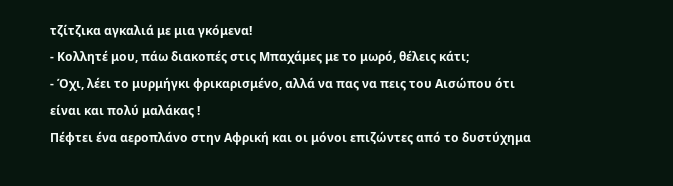τζίτζικα αγκαλιά με μια γκόμενα!
- Κολλητέ μου, πάω διακοπές στις Μπαχάμες με το μωρό, θέλεις κάτι;
- Όχι, λέει το μυρμήγκι φρικαρισμένο, αλλά να πας να πεις του Αισώπου ότι είναι και πολύ μαλάκας !
Πέφτει ένα αεροπλάνο στην Αφρική και οι μόνοι επιζώντες από το δυστύχημα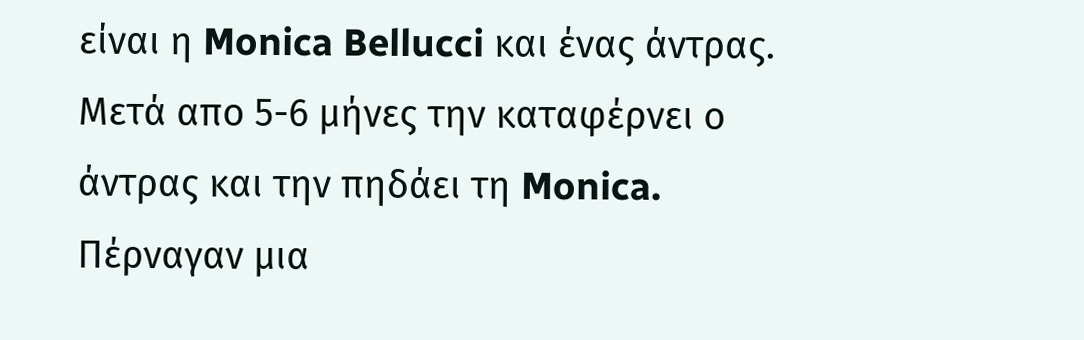είναι η Monica Bellucci και ένας άντρας. Μετά απο 5-6 μήνες την καταφέρνει ο άντρας και την πηδάει τη Monica.
Πέρναγαν μια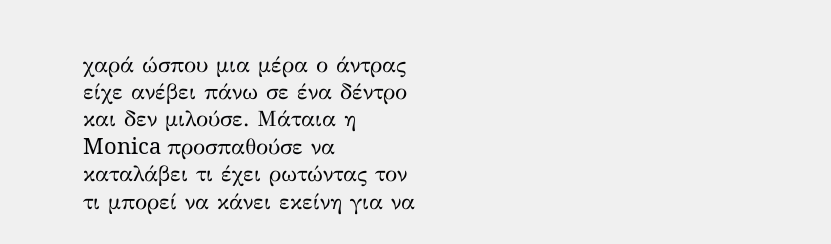χαρά ώσπου μια μέρα ο άντρας είχε ανέβει πάνω σε ένα δέντρο και δεν μιλούσε. Μάταια η Monica προσπαθούσε να καταλάβει τι έχει ρωτώντας τον τι μπορεί να κάνει εκείνη για να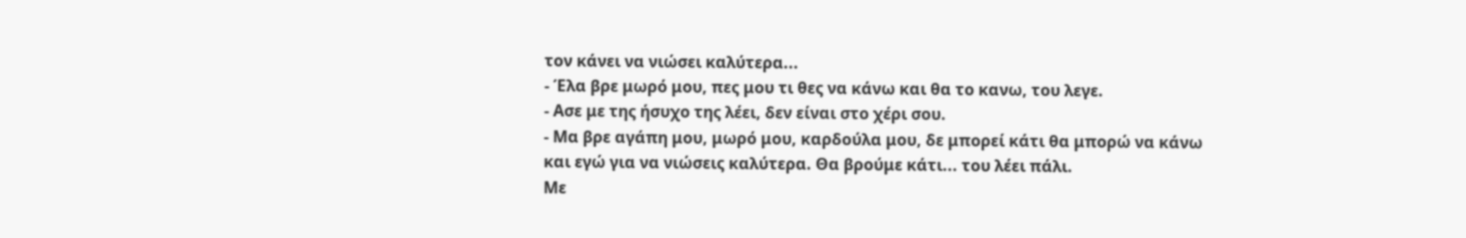τον κάνει να νιώσει καλύτερα...
- Έλα βρε μωρό μου, πες μου τι θες να κάνω και θα το κανω, του λεγε.
- Ασε με της ήσυχο της λέει, δεν είναι στο χέρι σου.
- Μα βρε αγάπη μου, μωρό μου, καρδούλα μου, δε μπορεί κάτι θα μπορώ να κάνω και εγώ για να νιώσεις καλύτερα. Θα βρούμε κάτι... του λέει πάλι.
Με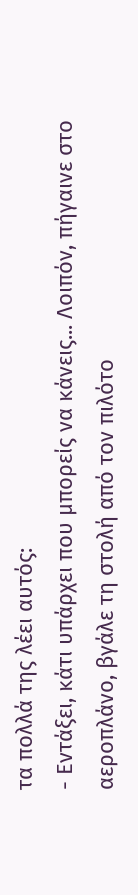τα πολλά της λέει αυτός:
- Εντάξει, κάτι υπάρχει που μπορείς να κάνεις... Λοιπόν, πήγαινε στο αεροπλάνο, βγάλε τη στολή από τον πιλότο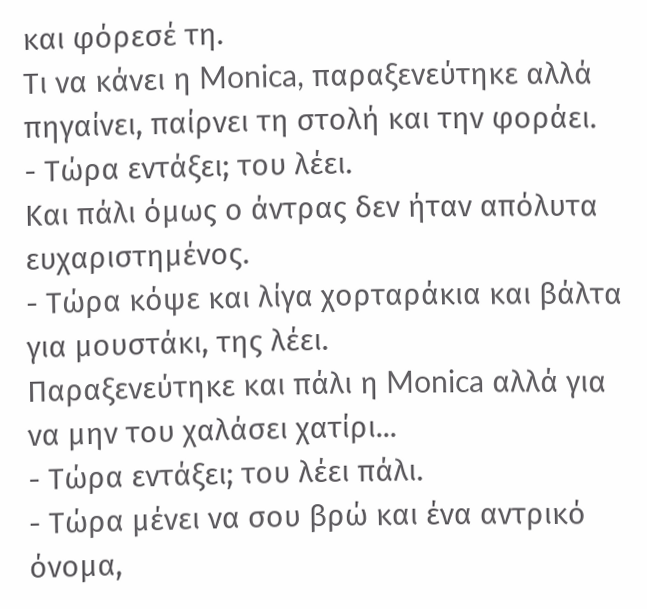και φόρεσέ τη.
Τι να κάνει η Monica, παραξενεύτηκε αλλά πηγαίνει, παίρνει τη στολή και την φοράει.
- Τώρα εντάξει; του λέει.
Και πάλι όμως ο άντρας δεν ήταν απόλυτα ευχαριστημένος.
- Τώρα κόψε και λίγα χορταράκια και βάλτα για μουστάκι, της λέει.
Παραξενεύτηκε και πάλι η Monica αλλά για να μην του χαλάσει χατίρι...
- Τώρα εντάξει; του λέει πάλι.
- Τώρα μένει να σου βρώ και ένα αντρικό όνομα,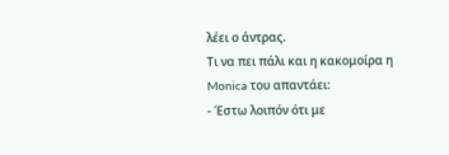λέει ο άντρας.
Τι να πει πάλι και η κακομοίρα η Monica του απαντάει:
- Έστω λοιπόν ότι με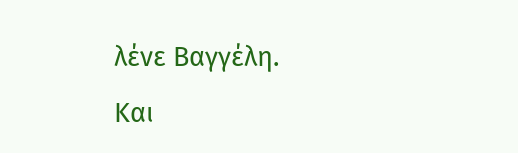λένε Βαγγέλη.
Και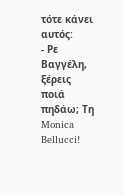τότε κάνει αυτός:
- Ρε Βαγγέλη, ξέρεις ποιά πηδάω; Τη Monica Bellucci!